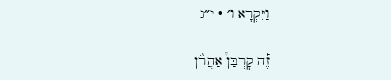וַיִּקְרָא ו׳ · י״ג

זֶ֡ה קׇרְבַּן֩ אַהֲרֹ֨ן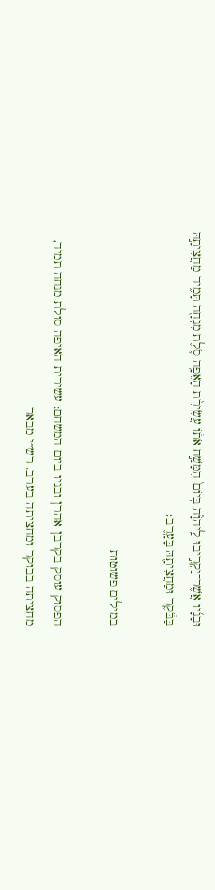וּבָנָ֜יו אֲשֶׁר־יַקְרִ֣יבוּ לַֽיהֹוָ֗ה בְּיוֹם֙ הִמָּשַׁ֣ח אֹת֔וֹ עֲשִׂירִ֨ת הָאֵפָ֥ה סֹ֛לֶת מִנְחָ֖ה תָּמִ֑יד מַחֲצִיתָ֣הּ בַּבֹּ֔קֶר וּמַחֲצִיתָ֖הּ בָּעָֽרֶב׃

במילים פשוטות

הפסוק עוסק בקרבן אהרן ובניו ביום המשחם: עשירית האיפה סולת מנחה תמיד, מחציתה בבוקר ומחציתה בערב. רש״י מבאר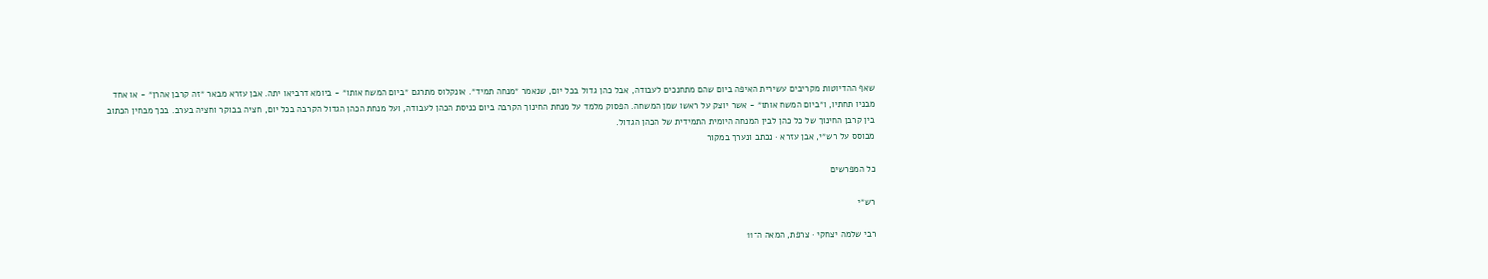שאף ההדיוטות מקריבים עשירית האיפה ביום שהם מתחנכים לעבודה, אבל כהן גדול בכל יום, שנאמר ״מנחה תמיד״. אונקלוס מתרגם ״ביום המשח אותו״ - ביומא דרביאו יתה. אבן עזרא מבאר ״זה קרבן אהרן״ - או אחד מבניו תחתיו, ו״ביום המשח אותו״ - אשר יוצק על ראשו שמן המשחה. הפסוק מלמד על מנחת החינוך הקרבה ביום כניסת הכהן לעבודה, ועל מנחת הכהן הגדול הקרבה בכל יום, חציה בבוקר וחציה בערב. בכך מבחין הכתוב בין קרבן החינוך של כל כהן לבין המנחה היומית התמידית של הכהן הגדול.
מבוסס על רש״י, אבן עזרא · נכתב ונערך במקור

כל המפרשים

רש״י

רבי שלמה יצחקי · צרפת, המאה ה־11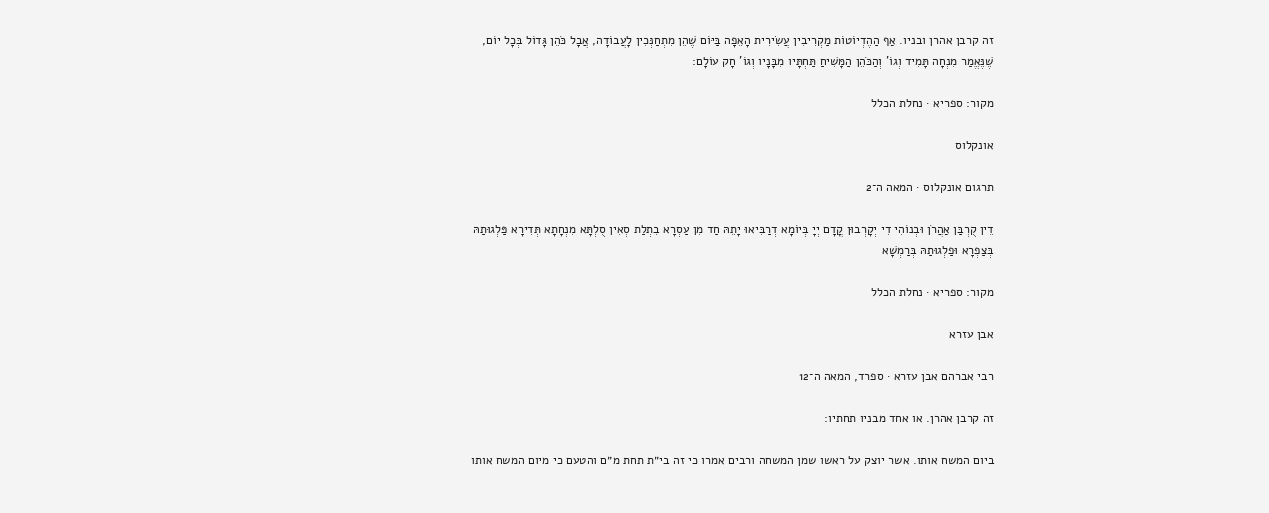זה קרבן אהרן ובניו. אַף הַהֶדְיוֹטוֹת מַקְרִיבִין עֲשִׂירִית הָאֵפָה בַּיּוֹם שֶׁהֵן מִתְחַנְּכִין לָעֲבוֹדָה, אֲבָל כֹּהֵן גָּדוֹל בְּכָל יוֹם, שֶׁנֶּאֱמַר מִנְחָה תָּמִיד וְגוֹ' וְהַכֹּהֵן הַמָּשִׁיחַ תַּחְתָּיו מִבָּנָיו וְגוֹ' חָק עוֹלָם:

מקור: ספריא · נחלת הכלל

אונקלוס

תרגום אונקלוס · המאה ה־2

דֵין קֻרְבַּן אַהֲרֹן וּבְנוֹהִי דִי יְקָרְבוּן קֳדָם יְיָ בְּיוֹמָא דְרַבִּיאוּ יָתֵהּ חַד מִן עַסְרָא בִתְלַת סְאִין סֻלְתָּא מִנְחָתָא תְּדִירָא פַּלְגוּתַהּ בְּצַפְרָא וּפַלְגוּתַהּ בְּרַמְשָׁא

מקור: ספריא · נחלת הכלל

אבן עזרא

רבי אברהם אבן עזרא · ספרד, המאה ה־12

זה קרבן אהרן. או אחד מבניו תחתיו:

ביום המשח אותו. אשר יוצק על ראשו שמן המשחה ורבים אמרו כי זה בי״ת תחת מ״ם והטעם כי מיום המשח אותו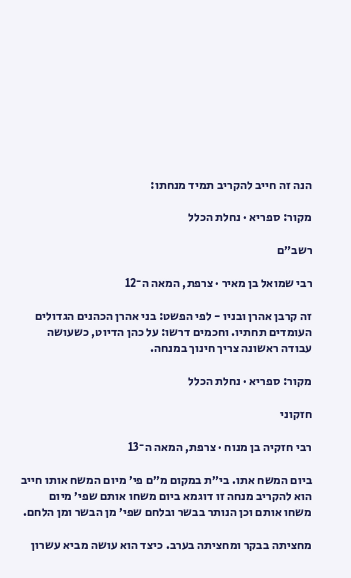הנה זה חייב להקריב תמיד מנחתו:

מקור: ספריא · נחלת הכלל

רשב״ם

רבי שמואל בן מאיר · צרפת, המאה ה־12

זה קרבן אהרן ובניו - לפי הפשט: בני אהרן הכהנים הגדולים העומדים תחתיו. וחכמים דרשו: על כהן הדיוט, כשעושה עבודה ראשונה צריך חינוך במנחה.

מקור: ספריא · נחלת הכלל

חזקוני

רבי חזקיה בן מנוח · צרפת, המאה ה־13

ביום המשח אתו. בי״ת במקום מ״ם פי׳ מיום המשח אותו חייב הוא להקריב מנחה זו דוגמא ביום משחו אותם שפי׳ מיום משחו אותם וכן הנותר בבשר ובלחם שפי׳ מן הבשר ומן הלחם.

מחציתה בבקר ומחציתה בערב. כיצד הוא עושה מביא עשרון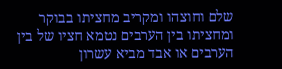שלם וחוצהו ומקריב מחציתו בבוקר ומחציתו בין הערבים נטמא חציו של בין הערבים או אבד מביא עשרון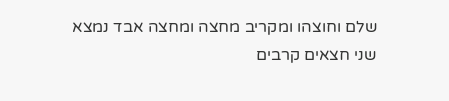שלם וחוצהו ומקריב מחצה ומחצה אבד נמצא שני חצאים קרבים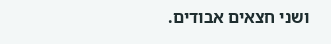ושני חצאים אבודים.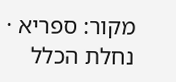מקור: ספריא · נחלת הכלל